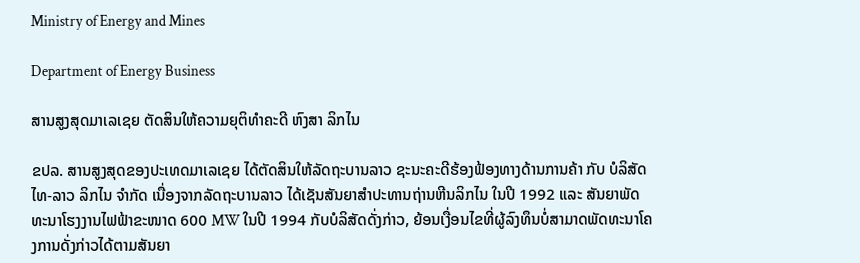Ministry of Energy and Mines

Department of Energy Business

ສານສູງສຸດມາເລເຊຍ ຕັດສິນໃຫ້ຄວາມຍຸຕິທຳຄະດີ ຫົງສາ ລິກໄນ

ຂປລ. ສານສູງສຸດຂອງປະເທດມາເລເຊຍ ໄດ້ຕັດສິນໃຫ້ລັດຖະບານລາວ ຊະນະຄະດີຮ້ອງຟ້ອງທາງດ້ານການຄ້າ ກັບ ບໍລິສັດໄທ-ລາວ ລິກໄນ ຈຳກັດ ເນື່ອງຈາກລັດຖະບານລາວ ໄດ້ເຊັນສັນຍາສຳປະທານຖ່ານຫີນລິກໄນ ໃນປີ 1992 ແລະ ສັນຍາພັດທະນາໂຮງງານໄຟຟ້າຂະໜາດ 600 MW ໃນປີ 1994 ກັບບໍລິສັດດັ່ງກ່າວ, ຍ້ອນເງື່ອນໄຂທີ່ຜູ້ລົງທຶນບໍ່ສາມາດພັດທະນາໂຄງການດັ່ງກ່າວໄດ້ຕາມສັນຍາ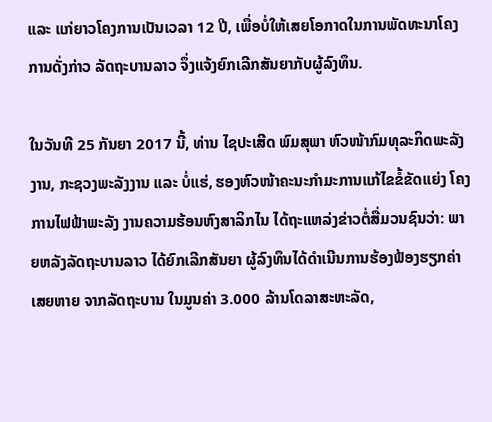ແລະ ແກ່ຍາວໂຄງການເປັນເວລາ 12 ປີ, ເພື່ອບໍ່ໃຫ້ເສຍໂອກາດໃນການພັດທະນາໂຄງການດັ່ງກ່າວ ລັດຖະບານລາວ ຈຶ່ງແຈ້ງຍົກເລີກສັນຍາກັບຜູ້ລົງທຶນ.

ໃນວັນທີ 25 ກັນຍາ 2017 ນີ້, ທ່ານ ໄຊປະເສີດ ພົມສຸພາ ຫົວໜ້າກົມທຸລະກິດພະລັງງານ, ກະຊວງພະລັງງານ ແລະ ບໍ່ແຮ່, ຮອງຫົວໜ້າຄະນະກຳມະການແກ້ໄຂຂໍ້ຂັດແຍ່ງ ໂຄງການໄຟຟ້າພະລັງ ງານຄວາມຮ້ອນຫົງສາລິກໄນ ໄດ້ຖະແຫລ່ງຂ່າວຕໍ່ສື່ມວນຊົນວ່າ: ພາຍຫລັງລັດຖະບານລາວ ໄດ້ຍົກເລີກສັນຍາ ຜູ້ລົງທຶນໄດ້ດຳເນີນການຮ້ອງຟ້ອງຮຽກຄ່າເສຍຫາຍ ຈາກລັດຖະບານ ໃນມູນຄ່າ 3.000 ລ້ານໂດລາສະຫະລັດ,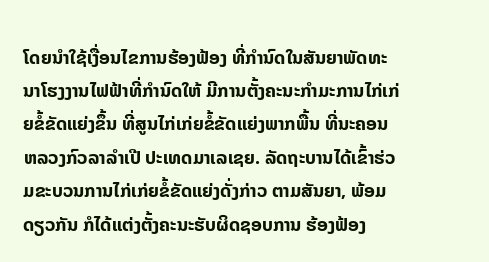ໂດຍນຳໃຊ້ເງື່ອນໄຂການຮ້ອງຟ້ອງ ທີ່ກຳນົດໃນສັນຍາພັດທະນາໂຮງງານໄຟຟ້າທີ່ກຳນົດໃຫ້ ມີການຕັ້ງຄະນະກຳມະການໄກ່ເກ່ຍຂໍ້ຂັດແຍ່ງຂຶ້ນ ທີ່ສູນໄກ່ເກ່ຍຂໍ້ຂັດແຍ່ງພາກພື້ນ ທີ່ນະຄອນຫລວງກົວລາລຳເປີ ປະເທດມາເລເຊຍ. ລັດຖະບານໄດ້ເຂົ້າຮ່ວມຂະບວນການໄກ່ເກ່ຍຂໍ້ຂັດແຍ່ງດັ່ງກ່າວ ຕາມສັນຍາ, ພ້ອມດຽວກັນ ກໍໄດ້ແຕ່ງຕັ້ງຄະນະຮັບຜິດຊອບການ ຮ້ອງຟ້ອງ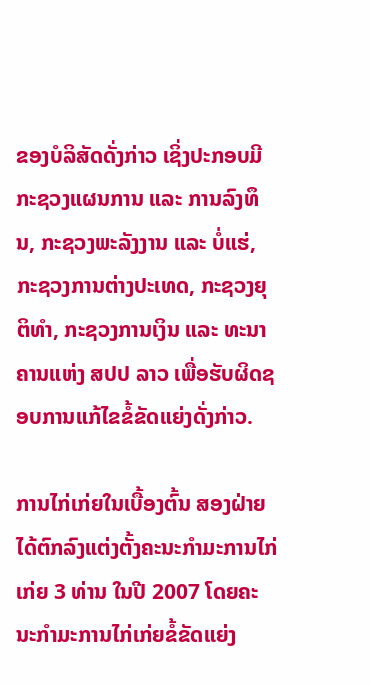ຂອງບໍລິສັດດັ່ງກ່າວ ເຊິ່ງປະກອບມີ ກະຊວງແຜນການ ແລະ ການລົງທຶນ, ກະຊວງພະລັງງານ ແລະ ບໍ່ແຮ່, ກະຊວງການຕ່າງປະເທດ, ກະຊວງຍຸຕິທຳ, ກະຊວງການເງິນ ແລະ ທະນາຄານແຫ່ງ ສປປ ລາວ ເພື່ອຮັບຜິດຊອບການແກ້ໄຂຂໍ້ຂັດແຍ່ງດັ່ງກ່າວ.

ການໄກ່ເກ່ຍໃນເບື້ອງຕົ້ນ ສອງຝ່າຍໄດ້ຕົກລົງແຕ່ງຕັ້ງຄະນະກຳມະການໄກ່ເກ່ຍ 3 ທ່ານ ໃນປີ 2007 ໂດຍຄະນະກຳມະການໄກ່ເກ່ຍຂໍ້ຂັດແຍ່ງ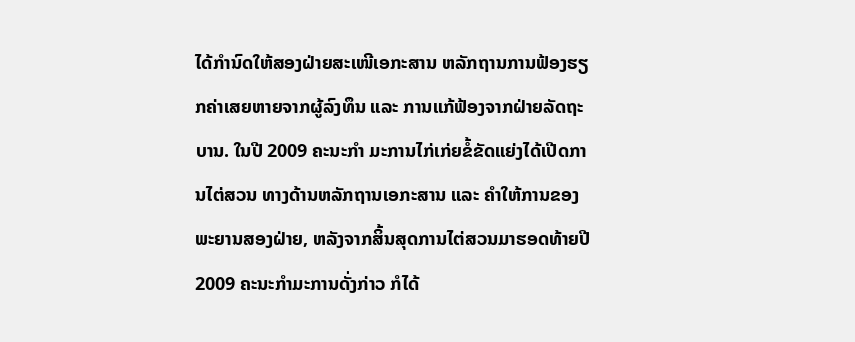ໄດ້ກຳນົດໃຫ້ສອງຝ່າຍສະເໜີເອກະສານ ຫລັກຖານການຟ້ອງຮຽກຄ່າເສຍຫາຍຈາກຜູ້ລົງທຶນ ແລະ ການແກ້ຟ້ອງຈາກຝ່າຍລັດຖະບານ. ໃນປີ 2009 ຄະນະກຳ ມະການໄກ່ເກ່ຍຂໍ້ຂັດແຍ່ງໄດ້ເປີດການໄຕ່ສວນ ທາງດ້ານຫລັກຖານເອກະສານ ແລະ ຄຳໃຫ້ການຂອງພະຍານສອງຝ່າຍ, ຫລັງຈາກສິ້ນສຸດການໄຕ່ສວນມາຮອດທ້າຍປີ 2009 ຄະນະກຳມະການດັ່ງກ່າວ ກໍໄດ້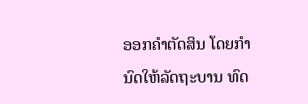ອອກຄຳຕັດສິນ ໂດຍກຳນົດໃຫ້ລັດຖະບານ ທົດ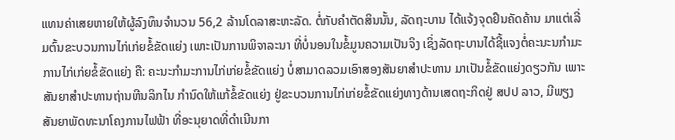ແທນຄ່າເສຍຫາຍໃຫ້ຜູ້ລົງທຶນຈຳນວນ 56,2 ລ້ານໂດລາສະຫະລັດ. ຕໍ່ກັບຄຳຕັດສິນນັ້ນ, ລັດຖະບານ ໄດ້ແຈ້ງຈຸດຢຶນຄັດຄ້ານ ມາແຕ່ເລີ່ມຕົ້ນຂະບວນການໄກ່ເກ່ຍຂໍ້ຂັດແຍ່ງ ເພາະເປັນການພິຈາລະນາ ທີ່ບໍ່ນອນໃນຂໍ້ມູນຄວາມເປັນຈິງ ເຊິ່ງລັດຖະບານໄດ້ຊີ້ແຈງຕໍ່ຄະນະນກຳມະການໄກ່ເກ່ຍຂໍ້ຂັດແຍ່ງ ຄື: ຄະນະກຳມະການໄກ່ເກ່ຍຂໍ້ຂັດແຍ່ງ ບໍ່ສາມາດລວມເອົາສອງສັນຍາສຳປະທານ ມາເປັນຂໍ້ຂັດແຍ່ງດຽວກັນ ເພາະສັນຍາສຳປະທານຖ່ານຫີນລິກໄນ ກຳນົດໃຫ້ແກ້ຂໍ້ຂັດແຍ່ງ ຢູ່ຂະບວນການໄກ່ເກ່ຍຂໍ້ຂັດແຍ່ງທາງດ້ານເສດຖະກິດຢູ່ ສປປ ລາວ, ມີພຽງສັນຍາພັດທະນາໂຄງການໄຟຟ້າ ທີ່ອະນຸຍາດທີ່ດຳເນີນກາ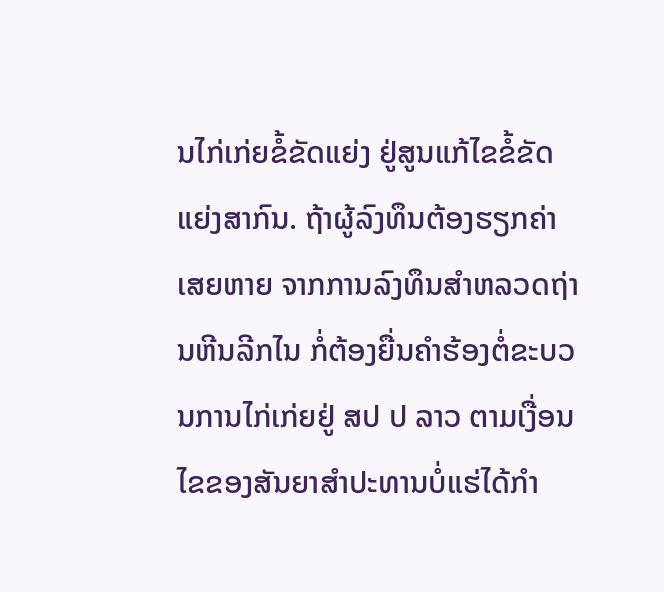ນໄກ່ເກ່ຍຂໍ້ຂັດແຍ່ງ ຢູ່ສູນແກ້ໄຂຂໍ້ຂັດແຍ່ງສາກົນ. ຖ້າຜູ້ລົງທຶນຕ້ອງຮຽກຄ່າເສຍຫາຍ ຈາກການລົງທຶນສຳຫລວດຖ່ານຫີນລີກໄນ ກໍ່ຕ້ອງຍື່ນຄຳຮ້ອງຕໍ່ຂະບວນການໄກ່ເກ່ຍຢູ່ ສປ ປ ລາວ ຕາມເງື່ອນໄຂຂອງສັນຍາສຳປະທານບໍ່ແຮ່ໄດ້ກຳ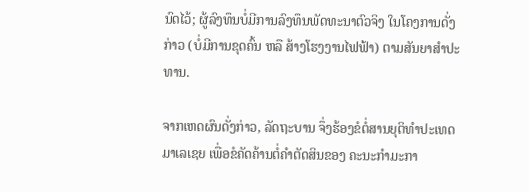ນົດໄວ້; ຜູ້ລົງທຶນບໍ່ມີການລົງທຶນພັດທະນາຕົວຈິງ ໃນໂຄງການດັ່ງກ່າວ (ບໍ່ມີການຂຸດຄົ້ນ ຫລື ສ້າງໂຮງງານໄຟຟ້າ) ຕາມສັນຍາສຳປະທານ.

ຈາກເຫດຜົນດັ່ງກ່າວ, ລັດຖະບານ ຈຶ່ງຮ້ອງຂໍຕໍ່ສານຍຸຕິທຳປະເທດມາເລເຊຍ ເພື່ອຂໍຄັດຄ້ານຕໍ່ຄຳຕັດສິນຂອງ ຄະນະກຳມະກາ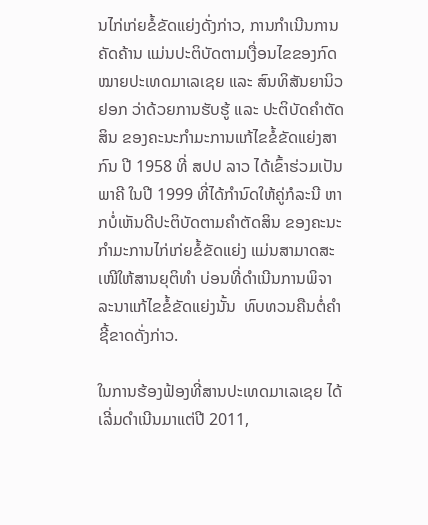ນໄກ່ເກ່ຍຂໍ້ຂັດແຍ່ງດັ່ງກ່າວ, ການກຳເນີນການຄັດຄ້ານ ແມ່ນປະຕິບັດຕາມເງື່ອນໄຂຂອງກົດໝາຍປະເທດມາເລເຊຍ ແລະ ສົນທິສັນຍານິວຢອກ ວ່າດ້ວຍການຮັບຮູ້ ແລະ ປະຕິບັດຄຳຕັດສິນ ຂອງຄະນະກຳມະການແກ້ໄຂຂໍ້ຂັດແຍ່ງສາກົນ ປີ 1958 ທີ່ ສປປ ລາວ ໄດ້ເຂົ້າຮ່ວມເປັນພາຄີ ໃນປີ 1999 ທີ່ໄດ້ກຳນົດໃຫ້ຄູ່ກໍລະນີ ຫາກບໍ່ເຫັນດີປະຕິບັດຕາມຄຳຕັດສິນ ຂອງຄະນະກຳມະການໄກ່ເກ່ຍຂໍ້ຂັດແຍ່ງ ແມ່ນສາມາດສະເໜີໃຫ້ສານຍຸຕິທຳ ບ່ອນທີ່ດຳເນີນການພິຈາລະນາແກ້ໄຂຂໍ້ຂັດແຍ່ງນັ້ນ  ທົບທວນຄືນຕໍ່ຄຳຊີ້ຂາດດັ່ງກ່າວ.

ໃນການຮ້ອງຟ້ອງທີ່ສານປະເທດມາເລເຊຍ ໄດ້ເລີ່ມດຳເນີນມາແຕ່ປີ 2011,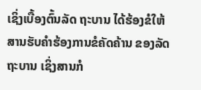ເຊິ່ງເບື້ອງຕົ້ນລັດ ຖະບານ ໄດ້ຮ້ອງຂໍໃຫ້ສານຮັບຄຳຮ້ອງການຂໍຄັດຄ້ານ ຂອງລັດຖະບານ ເຊິ່ງສານກໍ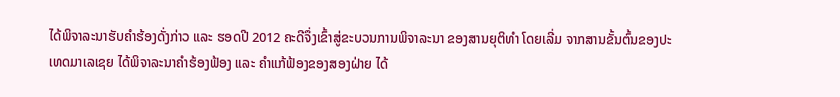ໄດ້ພິຈາລະນາຮັບຄຳຮ້ອງດັ່ງກ່າວ ແລະ ຮອດປີ 2012 ຄະດີຈຶ່ງເຂົ້າສູ່ຂະບວນການພິຈາລະນາ ຂອງສານຍຸຕິທຳ ໂດຍເລີ່ມ ຈາກສານຂັ້ນຕົ້ນຂອງປະເທດມາເລເຊຍ ໄດ້ພິຈາລະນາຄຳຮ້ອງຟ້ອງ ແລະ ຄຳແກ້ຟ້ອງຂອງສອງຝ່າຍ ໄດ້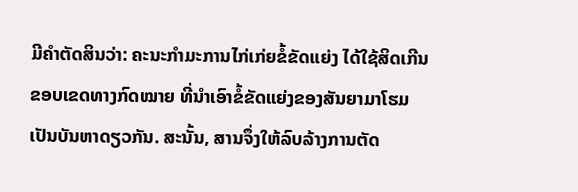ມີຄຳຕັດສິນວ່າ: ຄະນະກຳມະການໄກ່ເກ່ຍຂໍ້ຂັດແຍ່ງ ໄດ້ໃຊ້ສິດເກີນຂອບເຂດທາງກົດໝາຍ ທີ່ນຳເອົາຂໍ້ຂັດແຍ່ງຂອງສັນຍາມາໂຮມເປັນບັນຫາດຽວກັນ. ສະນັ້ນ, ສານຈຶ່ງໃຫ້ລົບລ້າງການຕັດ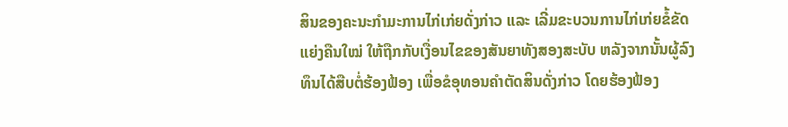ສິນຂອງຄະນະກຳມະການໄກ່ເກ່ຍດັ່ງກ່າວ ແລະ ເລີ່ມຂະບວນການໄກ່ເກ່ຍຂໍ້ຂັດແຍ່ງຄືນໃໝ່ ໃຫ້ຖືກກັບເງື່ອນໄຂຂອງສັນຍາທັງສອງສະບັບ ຫລັງຈາກນັ້ນຜູ້ລົງທຶນໄດ້ສືບຕໍ່ຮ້ອງຟ້ອງ ເພື່ອຂໍອຸທອນຄຳຕັດສິນດັ່ງກ່າວ ໂດຍຮ້ອງຟ້ອງ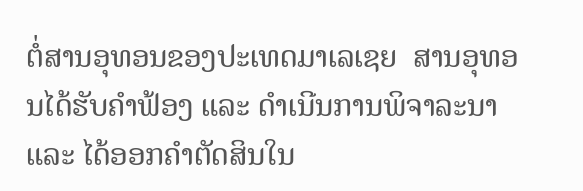ຕໍ່ສານອຸທອນຂອງປະເທດມາເລເຊຍ  ສານອຸທອນໄດ້ຮັບຄໍາຟ້ອງ ແລະ ດຳເນີນການພິຈາລະນາ ແລະ ໄດ້ອອກຄຳຕັດສິນໃນ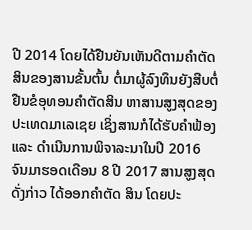ປີ 2014 ໂດຍໄດ້ຢືນຍັນເຫັນດີຕາມຄຳຕັດສິນຂອງສານຂັ້ນຕົ້ນ ຕໍ່ມາຜູ້ລົງທຶນຍັງສືບຕໍ່ຢືນຂໍອຸທອນຄຳຕັດສິນ ຫາສານສູງສຸດຂອງປະເທດມາເລເຊຍ ເຊິ່ງສານກໍໄດ້ຮັບຄຳຟ້ອງ ແລະ ດຳເນີນການພິຈາລະນາໃນປີ 2016 ຈົນມາຮອດເດືອນ 8 ປີ 2017 ສານສູງສຸດດັ່ງກ່າວ ໄດ້ອອກຄຳຕັດ ສິນ ໂດຍປະ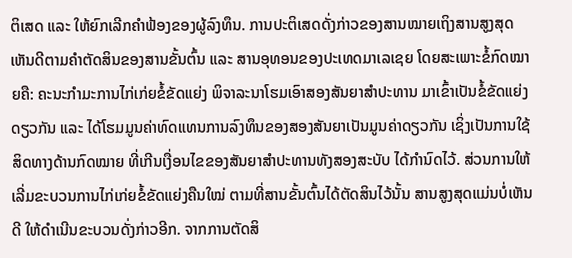ຕິເສດ ແລະ ໃຫ້ຍົກເລີກຄຳຟ້ອງຂອງຜູ້ລົງທຶນ. ການປະຕິເສດດັ່ງກ່າວຂອງສານໝາຍເຖິງສານສູງສຸດ ເຫັນດີຕາມຄຳຕັດສິນຂອງສານຂັ້ນຕົ້ນ ແລະ ສານອຸທອນຂອງປະເທດມາເລເຊຍ ໂດຍສະເພາະຂໍ້ກົດໝາຍຄື: ຄະນະກຳມະການໄກ່ເກ່ຍຂໍ້ຂັດແຍ່ງ ພິຈາລະນາໂຮມເອົາສອງສັນຍາສຳປະທານ ມາເຂົ້າເປັນຂໍ້ຂັດແຍ່ງດຽວກັນ ແລະ ໄດ້ໂຮມມູນຄ່າທົດແທນການລົງທຶນຂອງສອງສັນຍາເປັນມູນຄ່າດຽວກັນ ເຊິ່ງເປັນການໃຊ້ສິດທາງດ້ານກົດໝາຍ ທີ່ເກີນເງື່ອນໄຂຂອງສັນຍາສຳປະທານທັງສອງສະບັບ ໄດ້ກໍານົດໄວ້. ສ່ວນການໃຫ້ເລີ່ມຂະບວນການໄກ່ເກ່ຍຂໍ້ຂັດແຍ່ງຄືນໃໝ່ ຕາມທີ່ສານຂັ້ນຕົ້ນໄດ້ຕັດສິນໄວ້ນັ້ນ ສານສູງສຸດແມ່ນບໍ່ເຫັນດີ ໃຫ້ດຳເນີນຂະບວນດັ່ງກ່າວອີກ. ຈາກການຕັດສິ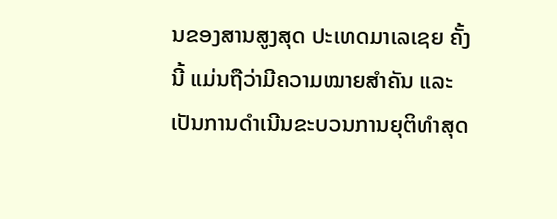ນຂອງສານສູງສຸດ ປະເທດມາເລເຊຍ ຄັ້ງນີ້ ແມ່ນຖືວ່າມີຄວາມໝາຍສຳຄັນ ແລະ ເປັນການດຳເນີນຂະບວນການຍຸຕິທຳສຸດ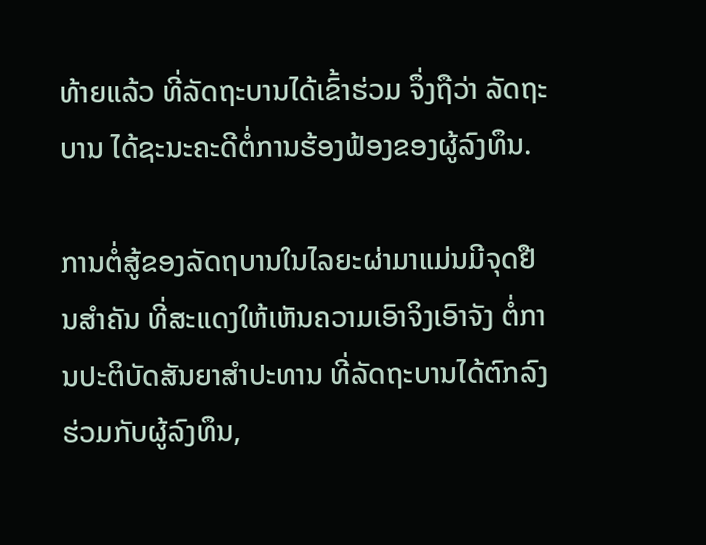ທ້າຍແລ້ວ ທີ່ລັດຖະບານໄດ້ເຂົ້າຮ່ວມ ຈຶ່ງຖືວ່າ ລັດຖະບານ ໄດ້ຊະນະຄະດີຕໍ່ການຮ້ອງຟ້ອງຂອງຜູ້ລົງທຶນ.

ການຕໍ່ສູ້ຂອງລັດຖບານໃນໄລຍະຜ່າມາແມ່ນມີຈຸດຢືນສຳຄັນ ທີ່ສະແດງໃຫ້ເຫັນຄວາມເອົາຈິງເອົາຈັງ ຕໍ່ການປະຕິບັດສັນຍາສຳປະທານ ທີ່ລັດຖະບານໄດ້ຕົກລົງຮ່ວມກັບຜູ້ລົງທຶນ,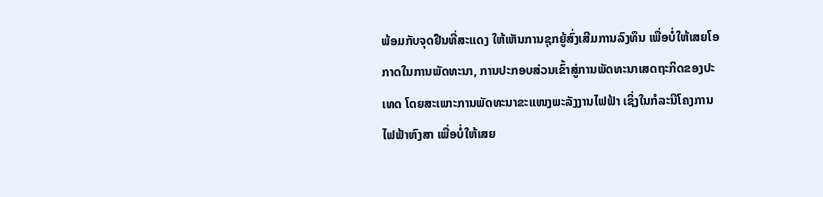ພ້ອມກັບຈຸດຢືນທີ່ສະແດງ ໃຫ້ເຫັນການຊຸກຍູ້ສົ່ງເສີມການລົງທຶນ ເພື່ອບໍ່ໃຫ້ເສຍໂອກາດໃນການພັດທະນາ, ການປະກອບສ່ວນເຂົ້າສູ່ການພັດທະນາເສດຖະກິດຂອງປະເທດ ໂດຍສະເພາະການພັດທະນາຂະແໜງພະລັງງານໄຟຟ້າ ເຊິ່ງໃນກໍລະນີໂຄງການໄຟຟ້າຫົງສາ ເພື່ອບໍ່ໃຫ້ເສຍ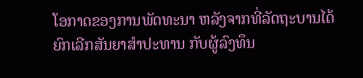ໂອກາດຂອງການພັດທະນາ ຫລັງຈາກທີ່ລັດຖະບານໄດ້ຍົກເລີກສັນຍາສຳປະທານ ກັບຜູ້ລົງທຶນ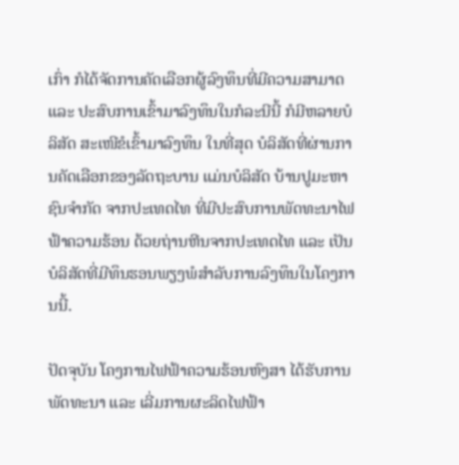ເກົ່າ ກໍໄດ້ຈັດການຄັດເລືອກຜູ້ລົງທຶນທີ່ມີຄວາມສາມາດ ແລະ ປະສົບການເຂົ້າມາລົງທຶນໃນກໍລະນີນີ້ ກໍມີຫລາຍບໍລິສັດ ສະເໜີຂໍເຂົ້າມາລົງທຶນ ໃນທີ່ສຸດ ບໍລິສັດທີ່ຜ່ານການຄັດເລືອກຂອງລັດຖະບານ ແມ່ນບໍລິສັດ ບ້ານປູມະຫາຊົນຈຳກັດ ຈາກປະເທດໄທ ທີ່ມີປະສົບການພັດທະນາໄຟຟ້າຄວາມຮ້ອນ ດ້ວຍຖ່ານຫີນຈາກປະເທດໄທ ແລະ ເປັນບໍລິສັດທີ່ມີທຶນຮອນພຽງພໍສຳລັບການລົງທຶນໃນໂຄງການນີ້.

ປັດຈຸບັນ ໂຄງການໄຟຟ້າຄວາມຮ້ອນຫົງສາ ໄດ້ຮັບການພັດທະນາ ແລະ ເລີ່ມການຜະລິດໄຟຟ້າ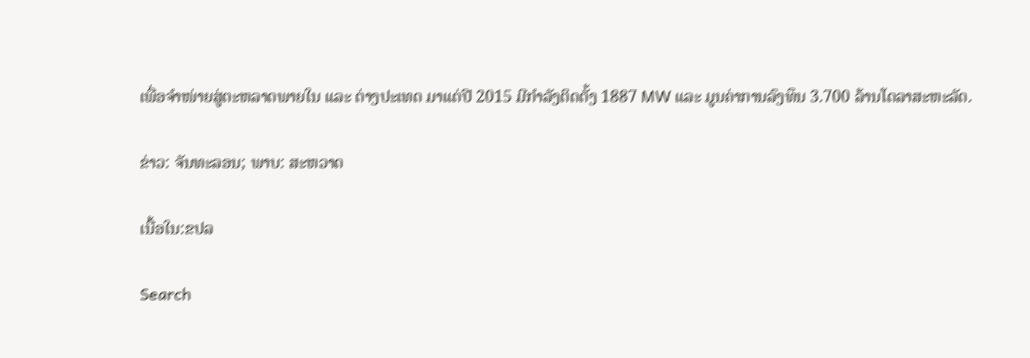ເພື່ອຈຳໜ່າຍສູ່ຕະຫລາດພາຍໃນ ແລະ ຕ່າງປະເທດ ມາແຕ່ປີ 2015 ມີກຳລັງຕິດຕັ້ງ 1887 MW ແລະ ມູນຄ່າການລົງທຶນ 3.700 ລ້ານໂດລາສະຫະລັດ.

ຂ່າວ: ຈັນທະລອນ; ພາບ: ສະຫວາດ

ເນື້ອໃນ:ຂປລ

Search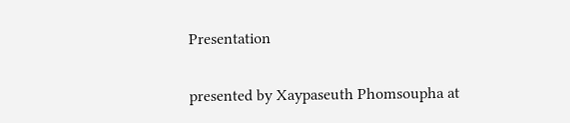Presentation

presented by Xaypaseuth Phomsoupha at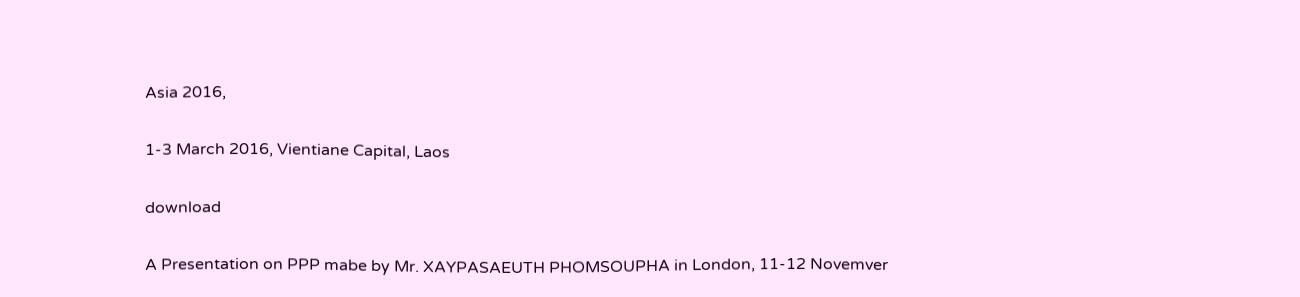Asia 2016,

1-3 March 2016, Vientiane Capital, Laos

download

A Presentation on PPP mabe by Mr. XAYPASAEUTH PHOMSOUPHA in London, 11-12 Novemver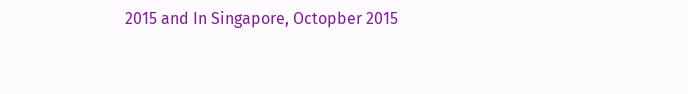2015 and In Singapore, Octopber 2015